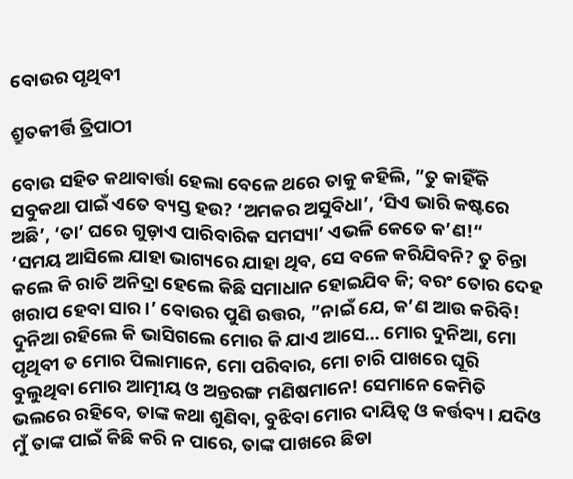ବୋଉର ପୃଥିବୀ

ଶ୍ରୁତକୀର୍ତ୍ତି ତ୍ରିପାଠୀ

ବୋଉ ସହିତ କଥାବାର୍ତ୍ତା ହେଲା ବେଳେ ଥରେ ତାକୁ କହିଲି, ”ତୁ କାହିଁକି ସବୁକଥା ପାଇଁ ଏତେ ବ୍ୟସ୍ତ ହଉ? ‘ଅମକର ଅସୁବିଧା’, ‘ସିଏ ଭାରି କଷ୍ଟରେ ଅଛି’, ‘ତା’ ଘରେ ଗୁଡ଼ାଏ ପାରିବାରିକ ସମସ୍ୟା’ ଏଭଳି କେତେ କ’ଣ!“
‘ସମୟ ଆସିଲେ ଯାହା ଭାଗ୍ୟରେ ଯାହା ଥିବ, ସେ ବଳେ କରିଯିବନି? ତୁ ଚିନ୍ତା କଲେ କି ରାତି ଅନିଦ୍ରା ହେଲେ କିଛି ସମାଧାନ ହୋଇଯିବ କି; ବରଂ ତୋର ଦେହ ଖରାପ ହେବା ସାର।’ ବୋଉର ପୁଣି ଉତ୍ତର, ”ନାଇଁ ଯେ, କ’ଣ ଆଉ କରିବି! ଦୁନିଆ ରହିଲେ କି ଭାସିଗଲେ ମୋର କି ଯାଏ ଆସେ… ମୋର ଦୁନିଆ, ମୋ ପୃଥିବୀ ତ ମୋର ପିଲାମାନେ, ମୋ ପରିବାର, ମୋ ଚାରି ପାଖରେ ଘୂରି ବୁଲୁଥିବା ମୋର ଆତ୍ମୀୟ ଓ ଅନ୍ତରଙ୍ଗ ମଣିଷମାନେ! ସେମାନେ କେମିତି ଭଲରେ ରହିବେ, ତାଙ୍କ କଥା ଶୁଣିବା, ବୁଝିବା ମୋର ଦାୟିତ୍ୱ ଓ କର୍ତ୍ତବ୍ୟ। ଯଦିଓ ମୁଁ ତାଙ୍କ ପାଇଁ କିଛି କରି ନ ପାରେ, ତାଙ୍କ ପାଖରେ ଛିଡା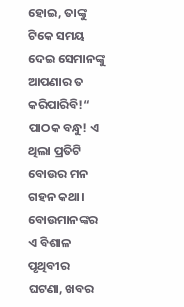ହୋଇ, ତାଙ୍କୁ ଟିକେ ସମୟ ଦେଇ ସେମାନଙ୍କୁ ଆପଣାର ତ କରିପାରିବି!“
ପାଠକ ବନ୍ଧୁ! ଏ ଥିଲା ପ୍ରତିଟି ବୋଉର ମନ ଗହନ କଥା। ବୋଉମାନଙ୍କର ଏ ବିଶାଳ ପୃଥିବୀର ଘଟଣା, ଖବର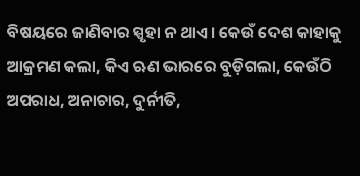ବିଷୟରେ ଜାଣିବାର ସ୍ପୃହା ନ ଥାଏ। କେଉଁ ଦେଶ କାହାକୁ ଆକ୍ରମଣ କଲା, କିଏ ଋଣ ଭାରରେ ବୁଡ଼ିଗଲା, କେଉଁଠି ଅପରାଧ, ଅନାଚାର, ଦୁର୍ନୀତି,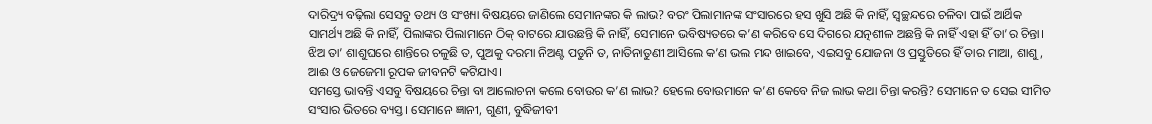ଦାରିଦ୍ର୍ୟ ବଢ଼ିଲା ସେସବୁ ତଥ୍ୟ ଓ ସଂଖ୍ୟା ବିଷୟରେ ଜାଣିଲେ ସେମାନଙ୍କର କି ଲାଭ? ବରଂ ପିଲାମାନଙ୍କ ସଂସାରରେ ହସ ଖୁସି ଅଛି କି ନାହିଁ, ସ୍ବଚ୍ଛନ୍ଦରେ ଚଳିବା ପାଇଁ ଆର୍ଥିକ ସାମର୍ଥ୍ୟ ଅଛି କି ନାହିଁ, ପିଲାଙ୍କର ପିଲାମାନେ ଠିକ୍‌ ବାଟରେ ଯାଉଛନ୍ତି କି ନାହିଁ, ସେମାନେ ଭବିଷ୍ୟତରେ କ’ଣ କରିବେ ସେ ଦିଗରେ ଯତ୍ନଶୀଳ ଅଛନ୍ତି କି ନାହିଁ ଏହା ହିଁ ତା’ର ଚିନ୍ତା। ଝିଅ ତା’ ଶାଶୁଘରେ ଶାନ୍ତିରେ ଚଳୁଛି ତ, ପୁଅକୁ ଦରମା ନିଅଣ୍ଟ ପଡୁନି ତ, ନାତିନାତୁଣୀ ଆସିଲେ କ’ଣ ଭଲ ମନ୍ଦ ଖାଇବେ, ଏଇସବୁ ଯୋଜନା ଓ ପ୍ରସ୍ତୁତିରେ ହିଁ ତାର ମାଆ, ଶାଶୁ, ଆଈ ଓ ଜେଜେମା ରୂପକ ଜୀବନଟି କଟିଯାଏ।
ସମସ୍ତେ ଭାବନ୍ତି ଏସବୁ ବିଷୟରେ ଚିନ୍ତା ବା ଆଲୋଚନା କଲେ ବୋଉର କ’ଣ ଲାଭ? ହେଲେ ବୋଉମାନେ କ’ଣ କେବେ ନିଜ ଲାଭ କଥା ଚିନ୍ତା କରନ୍ତି? ସେମାନେ ତ ସେଇ ସୀମିତ ସଂସାର ଭିତରେ ବ୍ୟସ୍ତ। ସେମାନେ ଜ୍ଞାନୀ, ଗୁଣୀ, ବୁଦ୍ଧିଜୀବୀ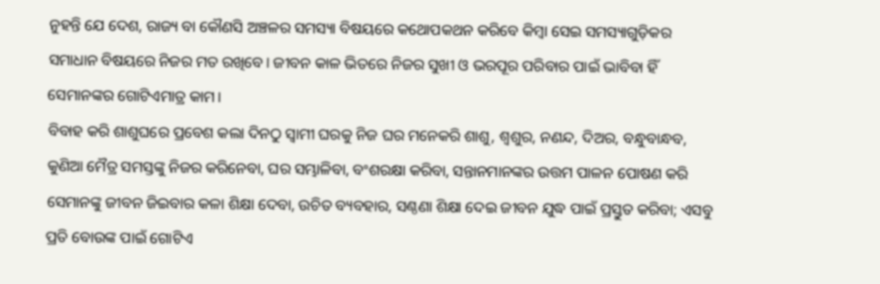ନୁହନ୍ତି ଯେ ଦେଶ, ରାଜ୍ୟ ବା କୌଣସି ଅଞ୍ଚଳର ସମସ୍ୟା ବିଷୟରେ କଥୋପକଥନ କରିବେ କିମ୍ବା ସେଇ ସମସ୍ୟାଗୁଡ଼ିକର ସମାଧାନ ବିଷୟରେ ନିଜର ମତ ରଖିବେ। ଜୀବନ କାଳ ଭିତରେ ନିଜର ସୁଖୀ ଓ ଭରପୂର ପରିବାର ପାଇଁ ଭାବିବା ହିଁ ସେମାନଙ୍କର ଗୋଟିଏମାତ୍ର କାମ।
ବିବାହ କରି ଶାଶୁଘରେ ପ୍ରବେଶ କଲା ଦିନଠୁ ସ୍ବାମୀ ଘରକୁ ନିଜ ଘର ମନେକରି ଶାଶୁ, ଶ୍ୱଶୁର, ନଣନ୍ଦ, ଦିଅର, ବନ୍ଧୁବାନ୍ଧବ, କୁଣିଆ ମୈତ୍ର ସମସ୍ତଙ୍କୁ ନିଜର କରିନେବା, ଘର ସମ୍ଭାଳିବା, ବଂଶରକ୍ଷା କରିବା, ସନ୍ତାନମାନଙ୍କର ଉତ୍ତମ ପାଳନ ପୋଷଣ କରି ସେମାନଙ୍କୁ ଜୀବନ ଜିଇବାର କଳା ଶିକ୍ଷା ଦେବା, ଉଚିତ ବ୍ୟବହାର, ସଣ୍ଠଣା ଶିକ୍ଷା ଦେଇ ଜୀବନ ଯୁଦ୍ଧ ପାଇଁ ପ୍ରସ୍ତୁତ କରିବା; ଏସବୁ ପ୍ରତି ବୋଉଙ୍କ ପାଇଁ ଗୋଟିଏ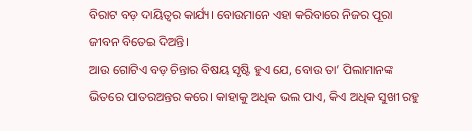ବିରାଟ ବଡ଼ ଦାୟିତ୍ୱର କାର୍ଯ୍ୟ। ବୋଉମାନେ ଏହା କରିବାରେ ନିଜର ପୂରା ଜୀବନ ବିତେଇ ଦିଅନ୍ତି।
ଆଉ ଗୋଟିଏ ବଡ଼ ଚିନ୍ତାର ବିଷୟ ସୃଷ୍ଟି ହୁଏ ଯେ, ବୋଉ ତା’ ପିଲାମାନଙ୍କ ଭିତରେ ପାତରଅନ୍ତର କରେ। କାହାକୁ ଅଧିକ ଭଲ ପାଏ, କିଏ ଅଧିକ ସୁଖୀ ରହୁ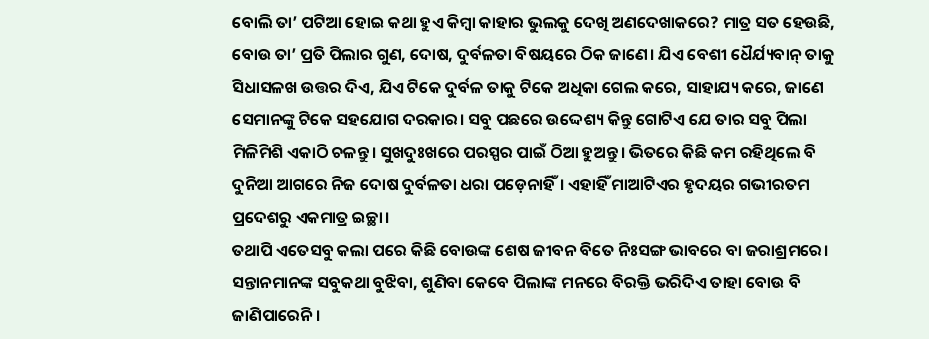ବୋଲି ତା’ ପଟିଆ ହୋଇ କଥା ହୁଏ କିମ୍ବା କାହାର ଭୁଲକୁ ଦେଖି ଅଣଦେଖାକରେ? ମାତ୍ର ସତ ହେଉଛି, ବୋଉ ତା’ ପ୍ରତି ପିଲାର ଗୁଣ, ଦୋଷ, ଦୁର୍ବଳତା ବିଷୟରେ ଠିକ ଜାଣେ। ଯିଏ ବେଶୀ ଧୈର୍ଯ୍ୟବାନ୍‌ ତାକୁ ସିଧାସଳଖ ଉତ୍ତର ଦିଏ, ଯିଏ ଟିକେ ଦୁର୍ବଳ ତାକୁ ଟିକେ ଅଧିକା ଗେଲ କରେ, ସାହାଯ୍ୟ କରେ, ଜାଣେ ସେମାନଙ୍କୁ ଟିକେ ସହଯୋଗ ଦରକାର। ସବୁ ପଛରେ ଉଦ୍ଦେଶ୍ୟ କିନ୍ତୁ ଗୋଟିଏ ଯେ ତାର ସବୁ ପିଲା ମିଳିମିଶି ଏକାଠି ଚଳନ୍ତୁ। ସୁଖଦୁଃଖରେ ପରସ୍ପର ପାଇଁ ଠିଆ ହୁଅନ୍ତୁ। ଭିତରେ କିଛି କମ ରହିଥିଲେ ବି ଦୁନିଆ ଆଗରେ ନିଜ ଦୋଷ ଦୁର୍ବଳତା ଧରା ପଡ଼େନାହିଁ। ଏହାହିଁ ମାଆଟିଏର ହୃଦୟର ଗଭୀରତମ ପ୍ରଦେଶରୁ ଏକମାତ୍ର ଇଚ୍ଛା।
ତଥାପି ଏତେସବୁ କଲା ପରେ କିଛି ବୋଉଙ୍କ ଶେଷ ଜୀବନ ବିତେ ନିଃସଙ୍ଗ ଭାବରେ ବା ଜରାଶ୍ରମରେ। ସନ୍ତାନମାନଙ୍କ ସବୁକଥା ବୁଝିବା, ଶୁଣିବା କେବେ ପିଲାଙ୍କ ମନରେ ବିରକ୍ତି ଭରିଦିଏ ତାହା ବୋଉ ବି ଜାଣିପାରେନି।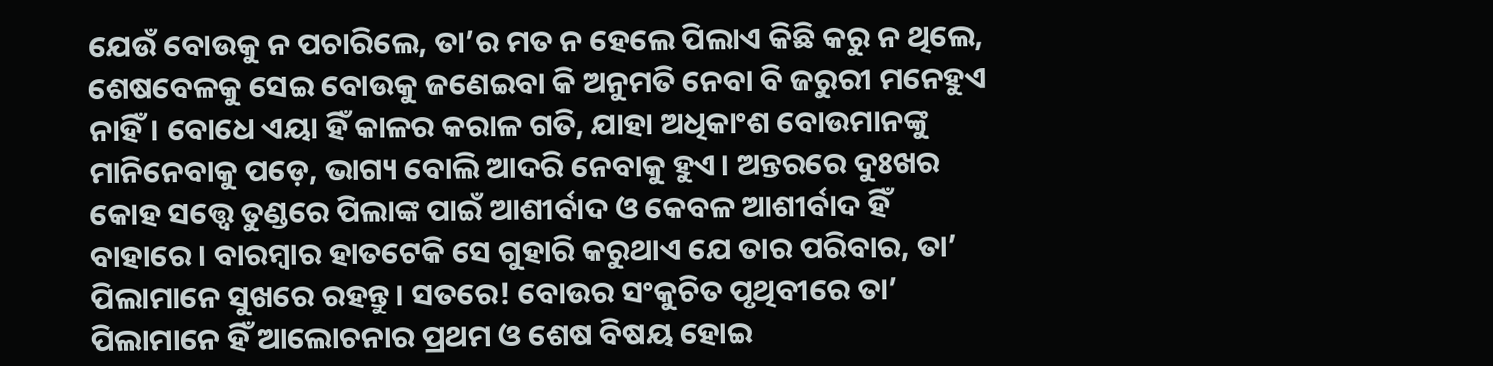ଯେଉଁ ବୋଉକୁ ନ ପଚାରିଲେ, ତା’ର ମତ ନ ହେଲେ ପିଲାଏ କିଛି କରୁ ନ ଥିଲେ, ଶେଷବେଳକୁ ସେଇ ବୋଉକୁ ଜଣେଇବା କି ଅନୁମତି ନେବା ବି ଜରୁରୀ ମନେହୁଏ ନାହିଁ। ବୋଧେ ଏୟା ହିଁ କାଳର କରାଳ ଗତି, ଯାହା ଅଧିକାଂଶ ବୋଉମାନଙ୍କୁ ମାନିନେବାକୁ ପଡ଼େ, ଭାଗ୍ୟ ବୋଲି ଆଦରି ନେବାକୁ ହୁଏ। ଅନ୍ତରରେ ଦୁଃଖର କୋହ ସତ୍ତ୍ୱେ ତୁଣ୍ଡରେ ପିଲାଙ୍କ ପାଇଁ ଆଶୀର୍ବାଦ ଓ କେବଳ ଆଶୀର୍ବାଦ ହିଁ ବାହାରେ। ବାରମ୍ବାର ହାତଟେକି ସେ ଗୁହାରି କରୁଥାଏ ଯେ ତାର ପରିବାର, ତା’ ପିଲାମାନେ ସୁଖରେ ରହନ୍ତୁ। ସତରେ! ବୋଉର ସଂକୁଚିତ ପୃଥିବୀରେ ତା’ ପିଲାମାନେ ହିଁ ଆଲୋଚନାର ପ୍ରଥମ ଓ ଶେଷ ବିଷୟ ହୋଇ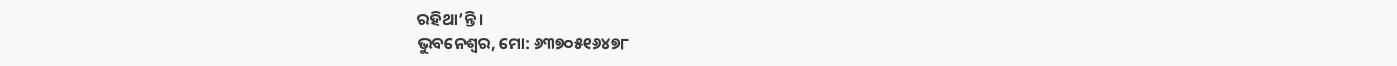ରହିଥା’ନ୍ତି।
ଭୁବନେଶ୍ୱର, ମୋ: ୬୩୭୦୫୧୬୪୭୮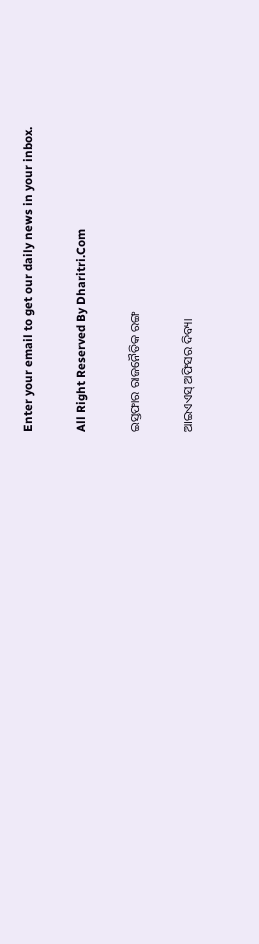Enter your email to get our daily news in your inbox.

All Right Reserved By Dharitri.Com

ଇସ୍ତଫାର ରାଜନୈତିକ ରଙ୍ଗ

ଆଇଏଏସ୍‌ ଅଫିସର ଦିବ୍ୟା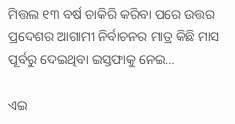ମିତ୍ତଲ ୧୩ ବର୍ଷ ଚାକିରି କରିବା ପରେ ଉତ୍ତର ପ୍ରଦେଶର ଆଗାମୀ ନିର୍ବାଚନର ମାତ୍ର କିଛି ମାସ ପୂର୍ବରୁ ଦେଇଥିବା ଇସ୍ତଫାକୁ ନେଇ…

ଏଇ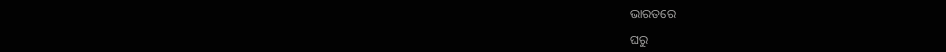ଭାରତରେ

ଘରୁ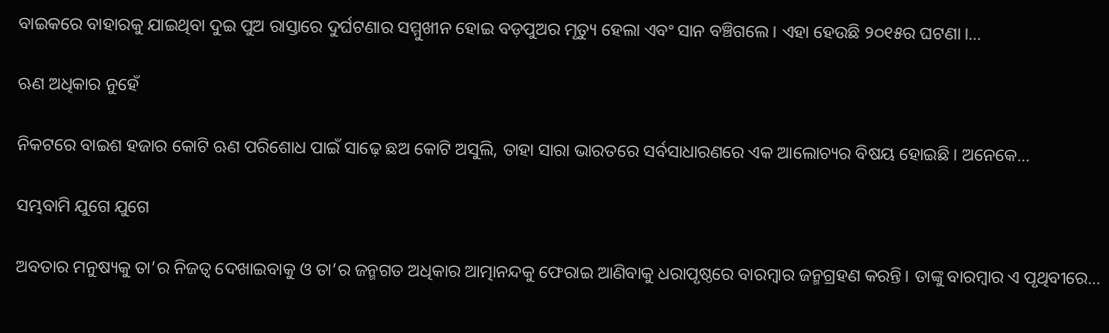ବାଇକରେ ବାହାରକୁ ଯାଇଥିବା ଦୁଇ ପୁଅ ରାସ୍ତାରେ ଦୁର୍ଘଟଣାର ସମ୍ମୁଖୀନ ହୋଇ ବଡ଼ପୁଅର ମୃତ୍ୟୁ ହେଲା ଏବଂ ସାନ ବଞ୍ଚିଗଲେ। ଏହା ହେଉଛି ୨୦୧୫ର ଘଟଣା।…

ଋଣ ଅଧିକାର ନୁହେଁ

ନିକଟରେ ବାଇଶ ହଜାର କୋଟି ଋଣ ପରିଶୋଧ ପାଇଁ ସାଢ଼େ ଛଅ କୋଟି ଅସୁଲି, ତାହା ସାରା ଭାରତରେ ସର୍ବସାଧାରଣରେ ଏକ ଆଲୋଚ୍ୟର ବିଷୟ ହୋଇଛି। ଅନେକେ…

ସମ୍ଭବାମି ଯୁଗେ ଯୁଗେ

ଅବତାର ମନୁଷ୍ୟକୁ ତା’ର ନିଜତ୍ୱ ଦେଖାଇବାକୁ ଓ ତା’ର ଜନ୍ମଗତ ଅଧିକାର ଆତ୍ମାନନ୍ଦକୁ ଫେରାଇ ଆଣିବାକୁ ଧରାପୃଷ୍ଠରେ ବାରମ୍ବାର ଜନ୍ମଗ୍ରହଣ କରନ୍ତି। ତାଙ୍କୁ ବାରମ୍ବାର ଏ ପୃଥିବୀରେ…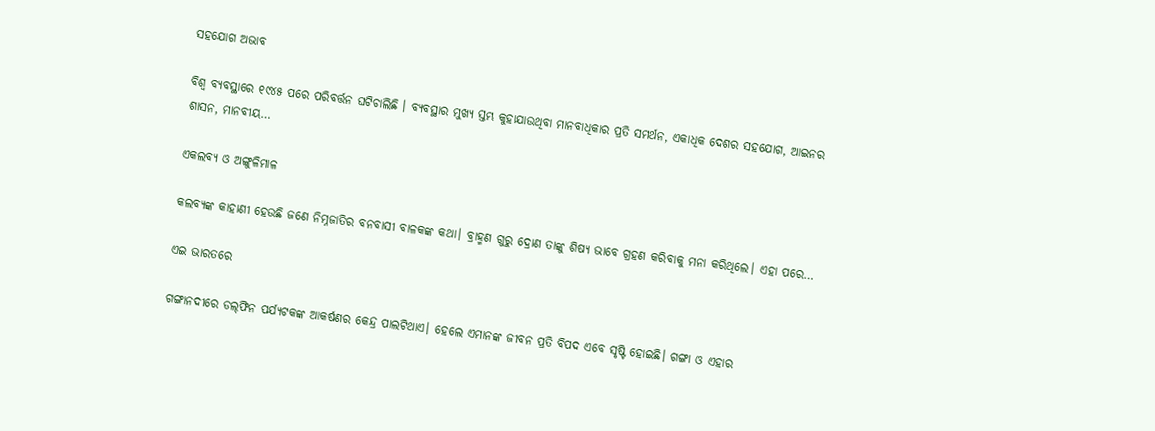ସହଯୋଗ ଅଭାବ

ବିଶ୍ୱ ବ୍ୟବସ୍ଥାରେ ୧୯୪୫ ପରେ ପରିବର୍ତ୍ତନ ଘଟିଚାଲିଛି । ବ୍ୟବସ୍ଥାର ମୁଖ୍ୟ ସ୍ତମ୍ଭ କୁହାଯାଉଥିବା ମାନବାଧିକାର ପ୍ରତି ସମର୍ଥନ, ଏକାଧିକ ଦେଶର ସହଯୋଗ, ଆଇନର ଶାସନ, ମାନବୀୟ…

ଏକଲବ୍ୟ ଓ ଅଙ୍ଗୁଳିମାଳ

କଲବ୍ୟଙ୍କ କାହାଣୀ ହେଉଛି ଜଣେ ନିମ୍ନଜାତିର ବନବାସୀ ବାଳକଙ୍କ କଥା। ବ୍ରାହ୍ମଣ ଗୁରୁ ଦ୍ରୋଣ ତାଙ୍କୁ ଶିଷ୍ୟ ଭାବେ ଗ୍ରହଣ କରିବାକୁ ମନା କରିଥିଲେ। ଏହା ପରେ…

ଏଇ ଭାରତରେ

ଗଙ୍ଗାନଦୀରେ ଡଲ୍‌ଫିନ ପର୍ଯ୍ୟଟକଙ୍କ ଆକର୍ଷଣର କେନ୍ଦ୍ର ପାଲଟିଥାଏ। ହେଲେ ଏମାନଙ୍କ ଜୀବନ ପ୍ରତି ବିପଦ ଏବେ ସୃଷ୍ଟି ହୋଇଛି। ଗଙ୍ଗା ଓ ଏହାର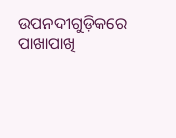ଉପନଦୀଗୁଡ଼ିକରେ ପାଖାପାଖି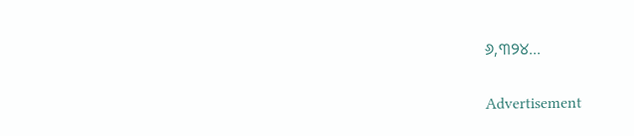୬,୩୨୪…

Advertisement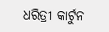ଧରିତ୍ରୀ କାର୍ଟୁନ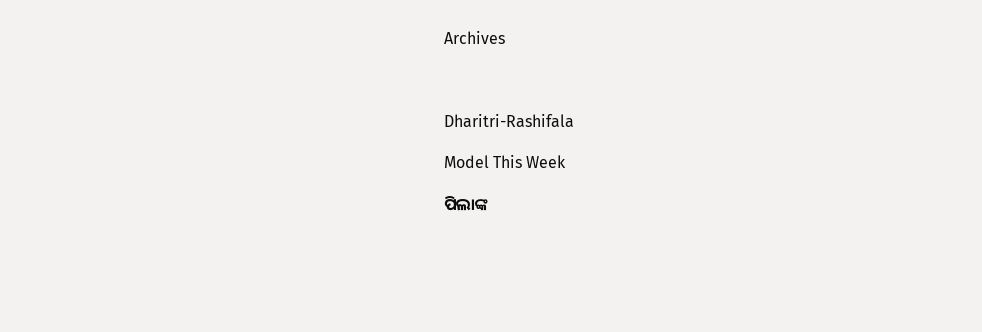Archives



Dharitri-Rashifala

Model This Week

ପିଲାଙ୍କ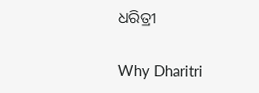ଧରିତ୍ରୀ

Why Dharitri